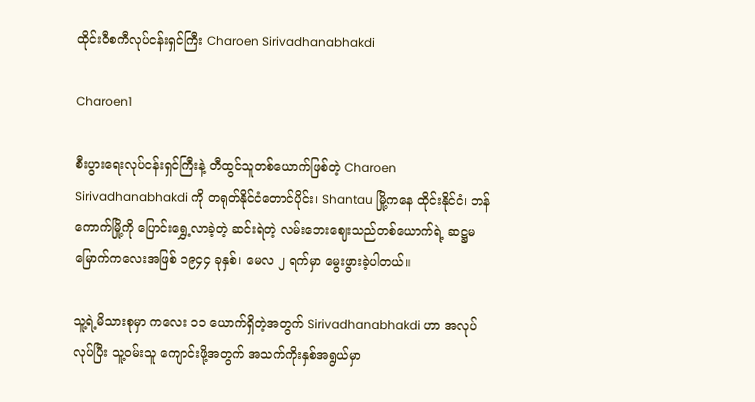ထိုင်းဝီစကီလုပ်ငန်းရှင်ကြီး Charoen Sirivadhanabhakdi

Charoen1

စီးပွားရေးလုပ်ငန်းရှင်ကြီးနဲ့ တီထွင်သူတစ်ယောက်ဖြစ်တဲ့ Charoen Sirivadhanabhakdi ကို တရုတ်နိုင်ငံတောင်ပိုင်း၊ Shantau မြို့ကနေ ထိုင်းနိုင်ငံ၊ ဘန်ကောက်မြို့ကို ပြောင်းရွှေ့လာခဲ့တဲ့ ဆင်းရဲတဲ့ လမ်းဘေးဈေးသည်တစ်ယောက်ရဲ့ ဆဋ္ဌမမြောက်ကလေးအဖြစ် ၁၉၄၄ ခုနှစ်၊ မေလ ၂ ရက်မှာ မွေးဖွားခဲ့ပါတယ်။

သူ့ရဲ့မိသားစုမှာ ကလေး ၁၁ ယောက်ရှိတဲ့အတွက် Sirivadhanabhakdi ဟာ အလုပ်လုပ်ပြီး သူ့ဝမ်းသူ ကျောင်းဖို့အတွက် အသက်ကိုးနှစ်အရွယ်မှာ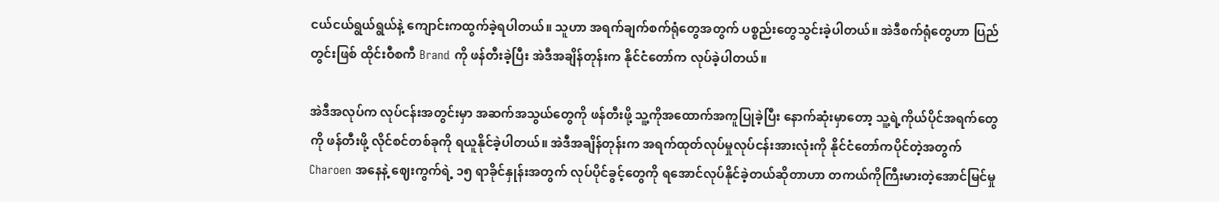ငယ်ငယ်ရွယ်ရွယ်နဲ့ ကျောင်းကထွက်ခဲ့ရပါတယ်။ သူဟာ အရက်ချက်စက်ရုံတွေအတွက် ပစ္စည်းတွေသွင်းခဲ့ပါတယ်။ အဲဒီစက်ရုံတွေဟာ ပြည်တွင်းဖြစ် ထိုင်းဝီစကီ Brand ကို ဖန်တီးခဲ့ပြီး အဲဒီအချိန်တုန်းက နိုင်ငံတော်က လုပ်ခဲ့ပါတယ်။

အဲဒီအလုပ်က လုပ်ငန်းအတွင်းမှာ အဆက်အသွယ်တွေကို ဖန်တီးဖို့ သူ့ကိုအထောက်အကူပြုခဲ့ပြီး နောက်ဆုံးမှာတော့ သူ့ရဲ့ကိုယ်ပိုင်အရက်တွေကို ဖန်တီးဖို့ လိုင်စင်တစ်ခုကို ရယူနိုင်ခဲ့ပါတယ်။ အဲဒီအချိန်တုန်းက အရက်ထုတ်လုပ်မှုလုပ်ငန်းအားလုံးကို နိုင်ငံတော်ကပိုင်တဲ့အတွက် Charoen အနေနဲ့ ဈေးကွက်ရဲ့ ၁၅ ရာခိုင်နှုန်းအတွက် လုပ်ပိုင်ခွင့်တွေကို ရအောင်လုပ်နိုင်ခဲ့တယ်ဆိုတာဟာ တကယ်ကိုကြီးမားတဲ့အောင်မြင်မှု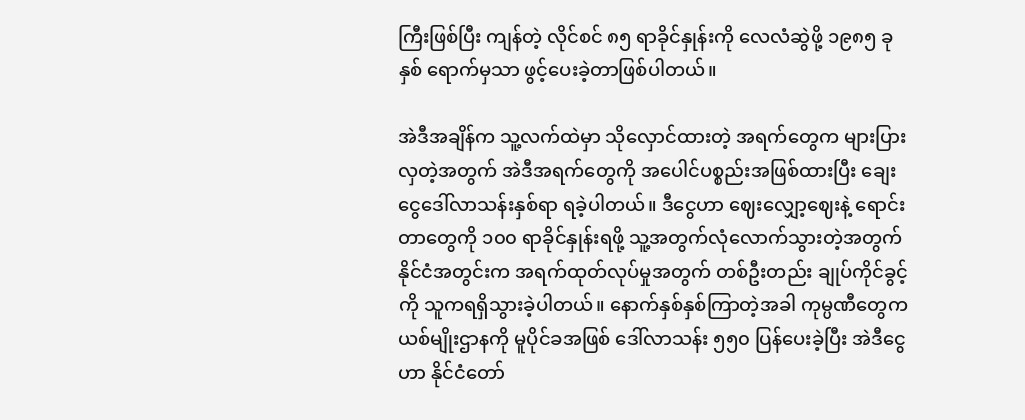ကြီးဖြစ်ပြီး ကျန်တဲ့ လိုင်စင် ၈၅ ရာခိုင်နှုန်းကို လေလံဆွဲဖို့ ၁၉၈၅ ခုနှစ် ရောက်မှသာ ဖွင့်ပေးခဲ့တာဖြစ်ပါတယ်။

အဲဒီအချိန်က သူ့လက်ထဲမှာ သိုလှောင်ထားတဲ့ အရက်တွေက များပြားလှတဲ့အတွက် အဲဒီအရက်တွေကို အပေါင်ပစ္စည်းအဖြစ်ထားပြီး ချေးငွေဒေါ်လာသန်းနှစ်ရာ ရခဲ့ပါတယ်။ ဒီငွေဟာ ဈေးလျှော့ဈေးနဲ့ ရောင်းတာတွေကို ၁၀၀ ရာခိုင်နှုန်းရဖို့ သူ့အတွက်လုံလောက်သွားတဲ့အတွက် နိုင်ငံအတွင်းက အရက်ထုတ်လုပ်မှုအတွက် တစ်ဦးတည်း ချုပ်ကိုင်ခွင့်ကို သူကရရှိသွားခဲ့ပါတယ်။ နောက်နှစ်နှစ်ကြာတဲ့အခါ ကုမ္ပဏီတွေက ယစ်မျိုးဌာနကို မူပိုင်ခအဖြစ် ဒေါ်လာသန်း ၅၅၀ ပြန်ပေးခဲ့ပြီး အဲဒီငွေဟာ နိုင်ငံတော်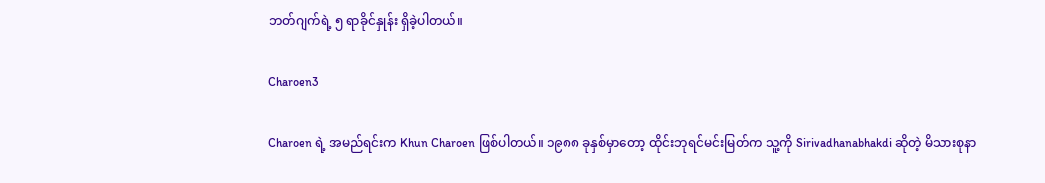ဘတ်ဂျက်ရဲ့ ၅ ရာခိုင်နှုန်း ရှိခဲ့ပါတယ်။

Charoen3

Charoen ရဲ့ အမည်ရင်းက Khun Charoen ဖြစ်ပါတယ်။ ၁၉၈၈ ခုနှစ်မှာတော့ ထိုင်းဘုရင်မင်းမြတ်က သူ့ကို Sirivadhanabhakdi ဆိုတဲ့ မိသားစုနာ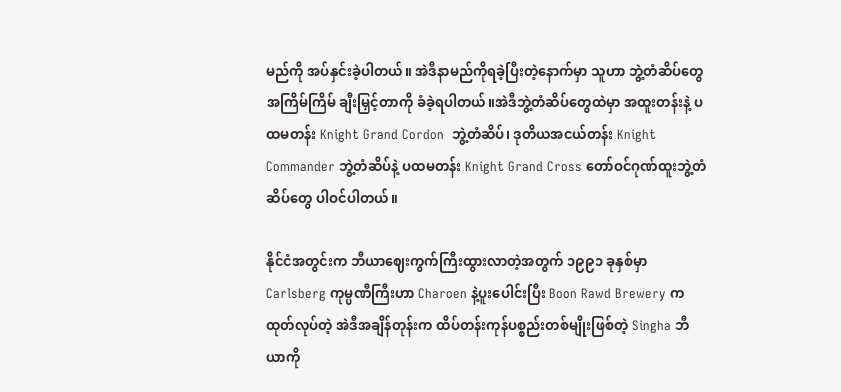မည်ကို အပ်နှင်းခဲ့ပါတယ်။ အဲဒီနာမည်ကိုရခဲ့ပြီးတဲ့နောက်မှာ သူဟာ ဘွဲ့တံဆိပ်တွေအကြိမ်ကြိမ် ချီးမြှင့်တာကို ခံခဲ့ရပါတယ်။အဲဒီဘွဲ့တံဆိပ်တွေထဲမှာ အထူးတန်းနဲ့ ပထမတန်း Knight Grand Cordon  ဘွဲ့တံဆိပ်၊ ဒုတိယအငယ်တန်း Knight Commander ဘွဲ့တံဆိပ်နဲ့ ပထမတန်း Knight Grand Cross တော်ဝင်ဂုဏ်ထူးဘွဲ့တံဆိပ်တွေ ပါဝင်ပါတယ်။

နိုင်ငံအတွင်းက ဘီယာဈေးကွက်ကြီးထွားလာတဲ့အတွက် ၁၉၉၁ ခုနှစ်မှာ Carlsberg ကုမ္ပဏီကြီးဟာ Charoen နဲ့ပူးပေါင်းပြီး Boon Rawd Brewery က ထုတ်လုပ်တဲ့ အဲဒီအချိန်တုန်းက ထိပ်တန်းကုန်ပစ္စည်းတစ်မျိုးဖြစ်တဲ့ Singha ဘီယာကို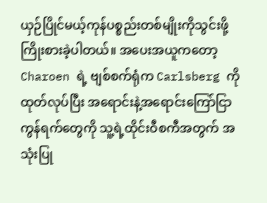ယှဉ်ပြိုင်မယ့်ကုန်ပစ္စည်းတစ်မျိုးကိုသွင်းဖို့ ကြိုးစားခဲ့ပါတယ်။ အပေးအယူကတော့ Charoen ရဲ့ ဗျစ်စက်ရုံက Carlsberg ကိုထုတ်လုပ်ပြီး အရောင်းနဲ့အရောင်းကြော်ငြာကွန်ရက်တွေကို သူ့ရဲ့ထိုင်းဝီစကီအတွက် အသုံးပြု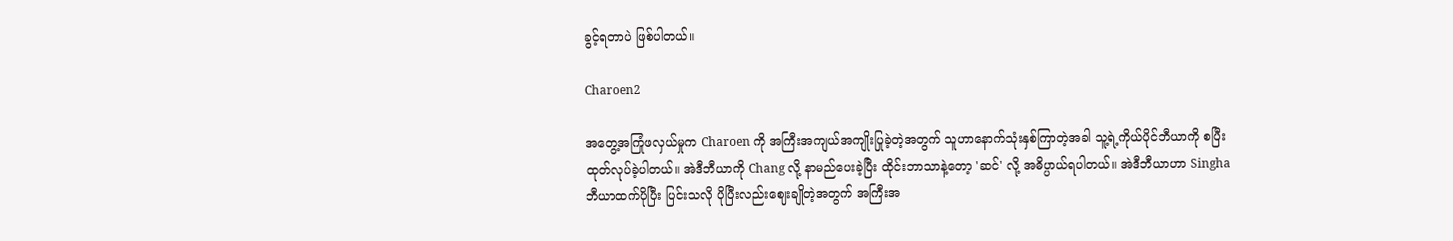ခွင့်ရတာပဲ ဖြစ်ပါတယ်။

Charoen2

အတွေ့အကြုံဖလှယ်မှုက Charoen ကို အကြီးအကျယ်အကျိုးပြုခဲ့တဲ့အတွက် သူဟာနောက်သုံးနှစ်ကြာတဲ့အခါ သူ့ရဲ့ကိုယ်ပိုင်ဘီယာကို စပြီးထုတ်လုပ်ခဲ့ပါတယ်။ အဲဒီဘီယာကို Chang လို့ နာမည်ပေးခဲ့ပြီး ထိုင်းဘာသာနဲ့တော့ 'ဆင်' လို့ အဓိပ္ပာယ်ရပါတယ်။ အဲဒီဘီယာဟာ Singha ဘီယာထက်ပိုပြီး ပြင်းသလို ပိုပြီးလည်းဈေးချိုတဲ့အတွက် အကြီးအ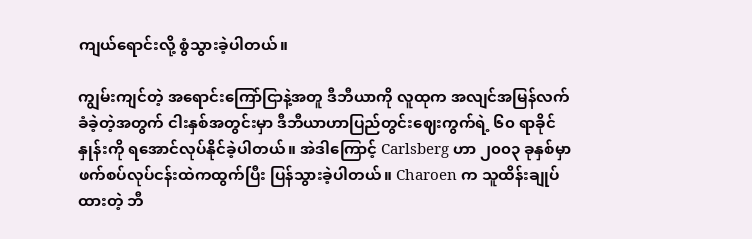ကျယ်ရောင်းလို့ စွံသွားခဲ့ပါတယ်။

ကျွမ်းကျင်တဲ့ အရောင်းကြော်ငြာနဲ့အတူ ဒီဘီယာကို လူထုက အလျင်အမြန်လက်ခံခဲ့တဲ့အတွက် ငါးနှစ်အတွင်းမှာ ဒီဘီယာဟာပြည်တွင်းဈေးကွက်ရဲ့ ၆၀ ရာခိုင်နှုန်းကို ရအောင်လုပ်နိုင်ခဲ့ပါတယ်။ အဲဒါကြောင့် Carlsberg ဟာ ၂၀၀၃ ခုနှစ်မှာ ဖက်စပ်လုပ်ငန်းထဲကထွက်ပြီး ပြန်သွားခဲ့ပါတယ်။ Charoen က သူထိန်းချုပ်ထားတဲ့ ဘီ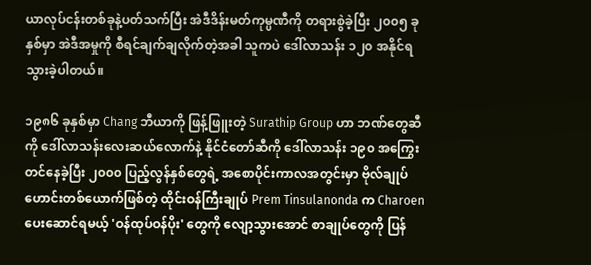ယာလုပ်ငန်းတစ်ခုနဲ့ပတ်သက်ပြီး အဲဒီဒိန်းမတ်ကုမ္ပဏီကို တရားစွဲခဲ့ပြီး ၂၀၀၅ ခုနှစ်မှာ အဲဒီအမှုကို စီရင်ချက်ချလိုက်တဲ့အခါ သူကပဲ ဒေါ်လာသန်း ၁၂၀ အနိုင်ရသွားခဲ့ပါတယ်။

၁၉၈၆ ခုနှစ်မှာ Chang ဘီယာကို ဖြန့်ဖြူးတဲ့ Surathip Group ဟာ ဘဏ်တွေဆီကို ဒေါ်လာသန်းလေးဆယ်လောက်နဲ့ နိုင်ငံတော်ဆီကို ဒေါ်လာသန်း ၁၉၀ အကြွေးတင်နေခဲ့ပြီး ၂၀၀၀ ပြည့်လွန်နှစ်တွေရဲ့ အစောပိုင်းကာလအတွင်းမှာ ဗိုလ်ချုပ်ဟောင်းတစ်ယောက်ဖြစ်တဲ့ ထိုင်းဝန်ကြီးချုပ် Prem Tinsulanonda က Charoen ပေးဆောင်ရမယ့် 'ဝန်ထုပ်ဝန်ပိုး' တွေကို လျော့သွားအောင် စာချုပ်တွေကို ပြန်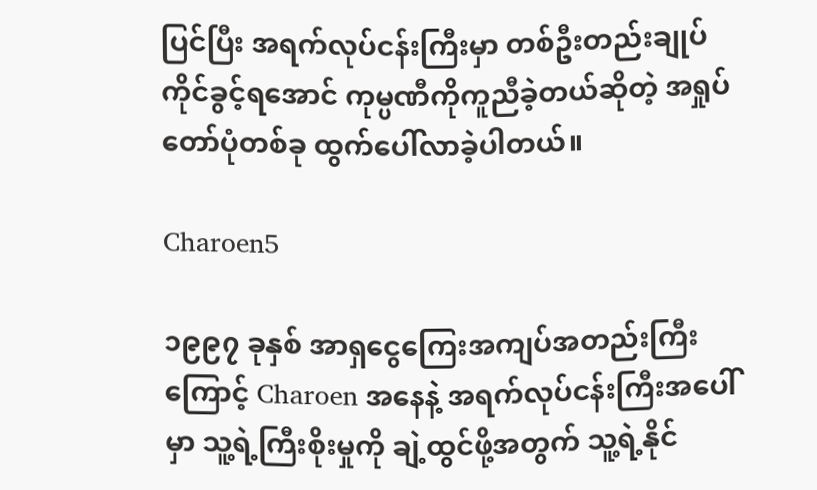ပြင်ပြီး အရက်လုပ်ငန်းကြီးမှာ တစ်ဦးတည်းချုပ်ကိုင်ခွင့်ရအောင် ကုမ္ပဏီကိုကူညီခဲ့တယ်ဆိုတဲ့ အရှုပ်တော်ပုံတစ်ခု ထွက်ပေါ်လာခဲ့ပါတယ်။

Charoen5

၁၉၉၇ ခုနှစ် အာရှငွေကြေးအကျပ်အတည်းကြီးကြောင့် Charoen အနေနဲ့ အရက်လုပ်ငန်းကြီးအပေါ်မှာ သူ့ရဲ့ကြီးစိုးမှုကို ချဲ့ထွင်ဖို့အတွက် သူ့ရဲ့နိုင်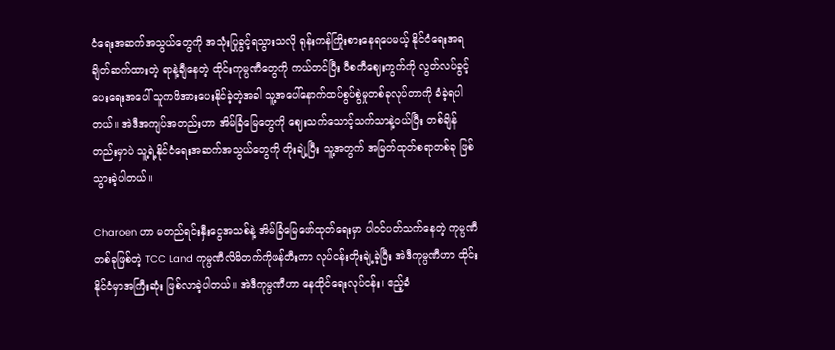ငံရေးအဆက်အသွယ်တွေကို အသုံးပြုခွင့်ရသွားသလို ရုန်းကန်ကြိုးစားနေရပေမယ့် နိုင်ငံရေးအရချိတ်ဆက်ထားတဲ့ ရာနဲ့ချီနေတဲ့ ထိုင်းကုမ္ပဏီတွေကို ကယ်တင်ပြီး ဝီစကီဈေးကွက်ကို လွတ်လပ်ခွင့်ပေးရေးအပေါ် သူကဖိအားပေးနိုင်ခဲ့တဲ့အခါ သူ့အပေါ်နောက်ထပ်စွပ်စွဲမှုတစ်ခုလုပ်တာကို ခံခဲ့ရပါတယ်။ အဲဒီအကျပ်အတည်းဟာ အိမ်ခြံမြေတွေကို ဈေးသက်သောင့်သက်သာနဲ့ဝယ်ပြီး တစ်ချိန်တည်းမှာပဲ သူ့ရဲ့နိုင်ငံရေးအဆက်အသွယ်တွေကို တိုးချဲ့ပြီး သူ့အတွက် အမြတ်ထုတ်စရာတစ်ခု ဖြစ်သွားခဲ့ပါတယ်။

Charoen ဟာ မတည်ရင်းနှီးငွေအသစ်နဲ့ အိမ်ခြံမြေဖော်ထုတ်ရေးမှာ ပါဝင်ပတ်သက်နေတဲ့ ကုမ္ပဏီတစ်ခုဖြစ်တဲ့ TCC Land ကုမ္ပဏီလိမိတက်ကိုဖန်တီးကာ လုပ်ငန်းတိုးချဲ့ခဲ့ပြီး အဲဒီကုမ္ပဏီဟာ ထိုင်းနိုင်ငံမှာအကြီးဆုံး ဖြစ်လာခဲ့ပါတယ်။ အဲဒီကုမ္ပဏီဟာ နေထိုင်ရေးလုပ်ငန်း၊ ဧည့်ခံ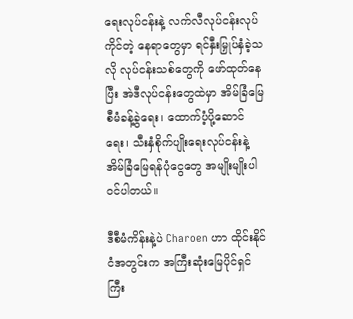ရေးလုပ်ငန်းနဲ့ လက်လီလုပ်ငန်းလုပ်ကိုင်တဲ့ နေရာတွေမှာ ရင်နှီးမြှုပ်နှံခဲ့သလို လုပ်ငန်းသစ်တွေကို ဖော်ထုတ်နေပြီး အဲဒီလုပ်ငန်းတွေထဲမှာ အိမ်ခြံမြေစီမံခန့်ခွဲရေး၊ ထောက်ပံ့ပို့ဆောင်ရေး၊ သီးနှံစိုက်ပျိုးရေးလုပ်ငန်းနဲ့ အိမ်ခြံမြေရန်ပုံငွေတွေ အမျိုးမျိုးပါဝင်ပါတယ်။

ဒီစီမံကိန်းနဲ့ပဲ Charoen ဟာ ထိုင်းနိုင်ငံအတွင်းက အကြီးဆုံးမြေပိုင်ရှင်ကြီး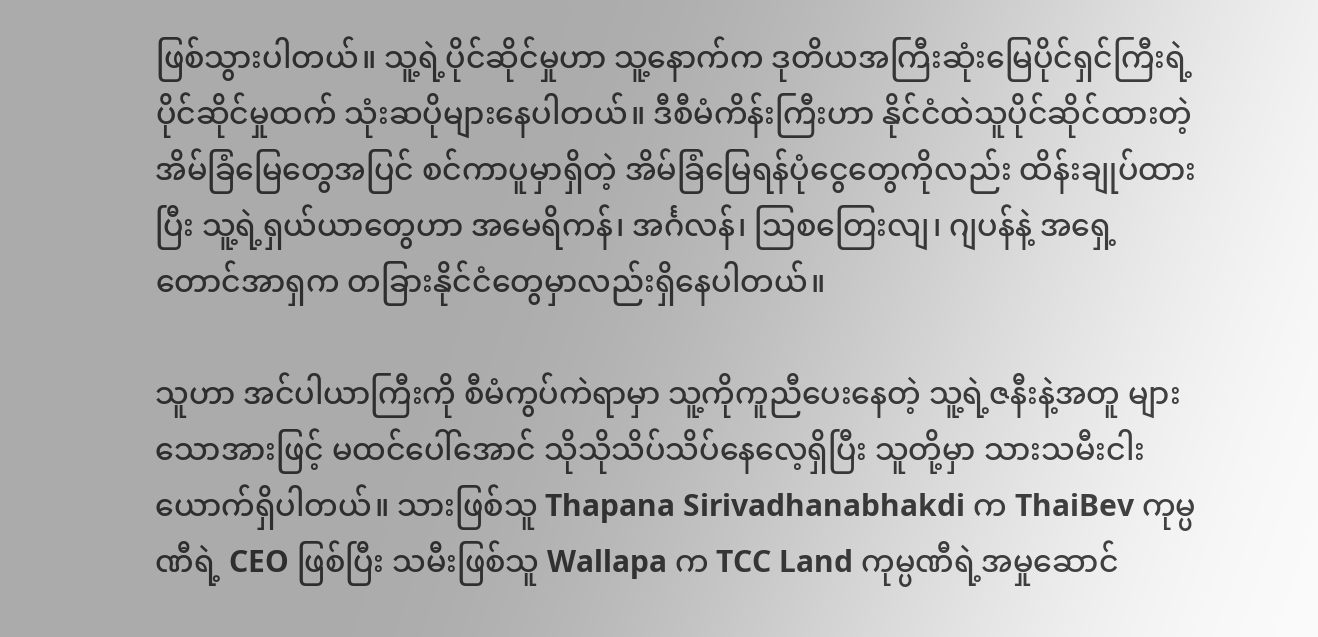ဖြစ်သွားပါတယ်။ သူ့ရဲ့ပိုင်ဆိုင်မှုဟာ သူ့နောက်က ဒုတိယအကြီးဆုံးမြေပိုင်ရှင်ကြီးရဲ့ ပိုင်ဆိုင်မှုထက် သုံးဆပိုများနေပါတယ်။ ဒီစီမံကိန်းကြီးဟာ နိုင်ငံထဲသူပိုင်ဆိုင်ထားတဲ့ အိမ်ခြံမြေတွေအပြင် စင်ကာပူမှာရှိတဲ့ အိမ်ခြံမြေရန်ပုံငွေတွေကိုလည်း ထိန်းချုပ်ထားပြီး သူ့ရဲ့ရှယ်ယာတွေဟာ အမေရိကန်၊ အင်္ဂလန်၊ သြစတြေးလျ၊ ဂျပန်နဲ့ အရှေ့တောင်အာရှက တခြားနိုင်ငံတွေမှာလည်းရှိနေပါတယ်။

သူဟာ အင်ပါယာကြီးကို စီမံကွပ်ကဲရာမှာ သူ့ကိုကူညီပေးနေတဲ့ သူ့ရဲ့ဇနီးနဲ့အတူ များသောအားဖြင့် မထင်ပေါ်အောင် သိုသိုသိပ်သိပ်နေလေ့ရှိပြီး သူတို့မှာ သားသမီးငါးယောက်ရှိပါတယ်။ သားဖြစ်သူ Thapana Sirivadhanabhakdi က ThaiBev ကုမ္ပဏီရဲ့ CEO ဖြစ်ပြီး သမီးဖြစ်သူ Wallapa က TCC Land ကုမ္ပဏီရဲ့အမှုဆောင်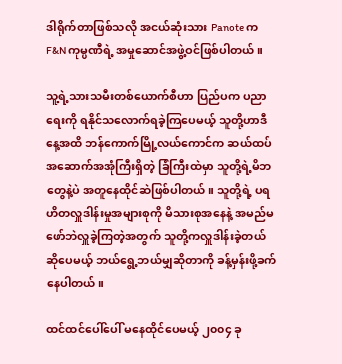ဒါရိုက်တာဖြစ်သလို အငယ်ဆုံးသား Panote က F&N ကုမ္ပဏီရဲ့ အမှုဆောင်အဖွဲ့ဝင်ဖြစ်ပါတယ်။

သူ့ရဲ့သားသမီးတစ်ယောက်စီဟာ ပြည်ပက ပညာရေးကို ရနိုင်သလောက်ရခဲ့ကြပေမယ့် သူတို့ဟာဒီနေ့အထိ ဘန်ကောက်မြို့လယ်ကောင်က ဆယ်ထပ်အဆောက်အအုံကြီးရှိတဲ့ ခြံကြီးထဲမှာ သူတို့ရဲ့မိဘတွေနဲ့ပဲ အတူနေထိုင်ဆဲဖြစ်ပါတယ်။ သူတို့ရဲ့ ပရဟိတလှူဒါန်းမှုအများစုကို မိသားစုအနေနဲ့ အမည်မဖော်ဘဲလှူခဲ့ကြတဲ့အတွက် သူတို့ကလှူဒါန်းခဲ့တယ်ဆိုပေမယ့် ဘယ်ရွေ့ဘယ်မျှဆိုတာကို ခန့်မှန်းဖို့ခက်နေပါတယ်။

ထင်ထင်ပေါ်ပေါ် မနေထိုင်ပေမယ့် ၂၀၀၄ ခု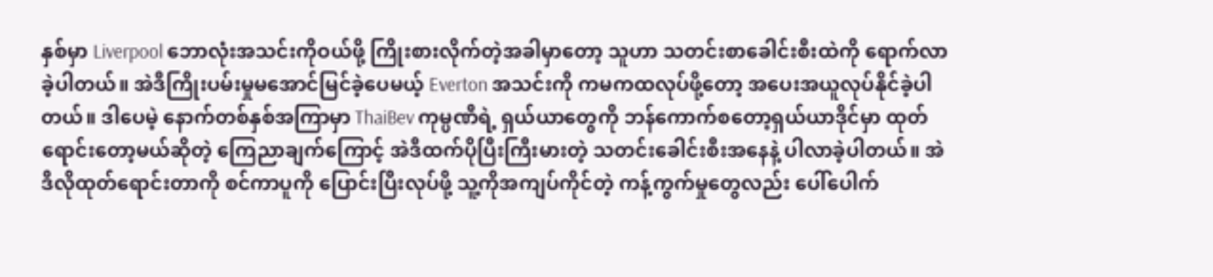နှစ်မှာ Liverpool ဘောလုံးအသင်းကိုဝယ်ဖို့ ကြိုးစားလိုက်တဲ့အခါမှာတော့ သူဟာ သတင်းစာခေါင်းစီးထဲကို ရောက်လာခဲ့ပါတယ်။ အဲဒီကြိုးပမ်းမှုမအောင်မြင်ခဲ့ပေမယ့် Everton အသင်းကို ကမကထလုပ်ဖို့တော့ အပေးအယူလုပ်နိုင်ခဲ့ပါတယ်။ ဒါပေမဲ့ နောက်တစ်နှစ်အကြာမှာ ThaiBev ကုမ္ပဏီရဲ့ ရှယ်ယာတွေကို ဘန်ကောက်စတော့ရှယ်ယာဒိုင်မှာ ထုတ်ရောင်းတော့မယ်ဆိုတဲ့ ကြေညာချက်ကြောင့် အဲဒီထက်ပိုပြီးကြီးမားတဲ့ သတင်းခေါင်းစီးအနေနဲ့ ပါလာခဲ့ပါတယ်။ အဲဒီလိုထုတ်ရောင်းတာကို စင်ကာပူကို ပြောင်းပြီးလုပ်ဖို့ သူ့ကိုအကျပ်ကိုင်တဲ့ ကန့်ကွက်မှုတွေလည်း ပေါ်ပေါက်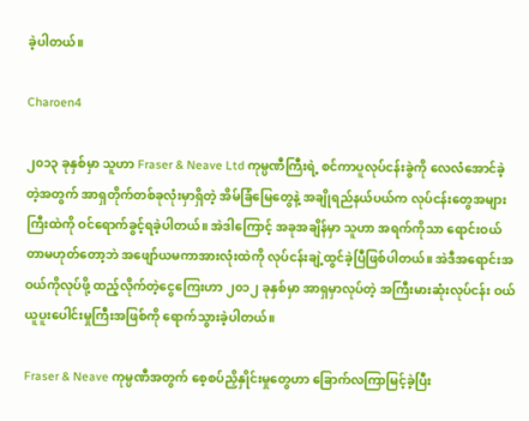ခဲ့ပါတယ်။

Charoen4

၂၀၁၃ ခုနှစ်မှာ သူဟာ Fraser & Neave Ltd ကုမ္ပဏီကြီးရဲ့ စင်ကာပူလုပ်ငန်းခွဲကို လေလံအောင်ခဲ့တဲ့အတွက် အာရှတိုက်တစ်ခုလုံးမှာရှိတဲ့ အိမ်ခြံမြေတွေနဲ့ အချိုရည်နယ်ပယ်က လုပ်ငန်းတွေအများကြီးထဲကို ဝင်ရောက်ခွင့်ရခဲ့ပါတယ်။ အဲဒါကြောင့် အခုအချိန်မှာ သူဟာ အရက်ကိုသာ ရောင်းဝယ်တာမဟုတ်တော့ဘဲ အဖျော်ယမကာအားလုံးထဲကို လုပ်ငန်းချဲ့ထွင်ခဲ့ပြီဖြစ်ပါတယ်။ အဲဒီအရောင်းအဝယ်ကိုလုပ်ဖို့ ထည့်လိုက်တဲ့ငွေကြေးဟာ ၂၀၁၂ ခုနှစ်မှာ အာရှမှာလုပ်တဲ့ အကြီးမားဆုံးလုပ်ငန်း ဝယ်ယူပူးပေါင်းမှုကြီးအဖြစ်ကို ရောက်သွားခဲ့ပါတယ်။

Fraser & Neave ကုမ္ပဏီအတွက် စေ့စပ်ညှိနှိုင်းမှုတွေဟာ ခြောက်လကြာမြင့်ခဲ့ပြီး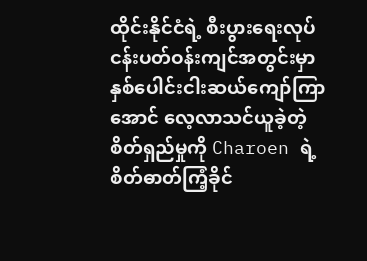ထိုင်းနိုင်ငံရဲ့ စီးပွားရေးလုပ်ငန်းပတ်ဝန်းကျင်အတွင်းမှာ နှစ်ပေါင်းငါးဆယ်ကျော်ကြာအောင် လေ့လာသင်ယူခဲ့တဲ့ စိတ်ရှည်မှုကို Charoen ရဲ့ စိတ်ဓာတ်ကြံ့ခိုင်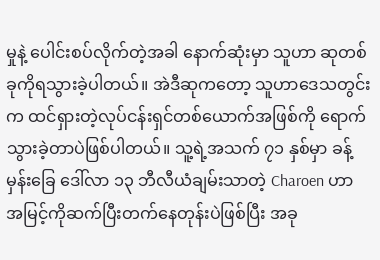မှုနဲ့ ပေါင်းစပ်လိုက်တဲ့အခါ နောက်ဆုံးမှာ သူဟာ ဆုတစ်ခုကိုရသွားခဲ့ပါတယ်။ အဲဒီဆုကတော့ သူဟာဒေသတွင်းက ထင်ရှားတဲ့လုပ်ငန်းရှင်တစ်ယောက်အဖြစ်ကို ရောက်သွားခဲ့တာပဲဖြစ်ပါတယ်။ သူ့ရဲ့အသက် ၇၁ နှစ်မှာ ခန့်မှန်းခြေ ဒေါ်လာ ၁၃ ဘီလီယံချမ်းသာတဲ့ Charoen ဟာ အမြင့်ကိုဆက်ပြီးတက်နေတုန်းပဲဖြစ်ပြီး အခု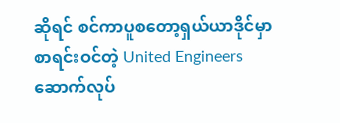ဆိုရင် စင်ကာပူစတော့ရှယ်ယာဒိုင်မှာ စာရင်းဝင်တဲ့ United Engineers ဆောက်လုပ်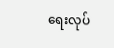ရေးလုပ်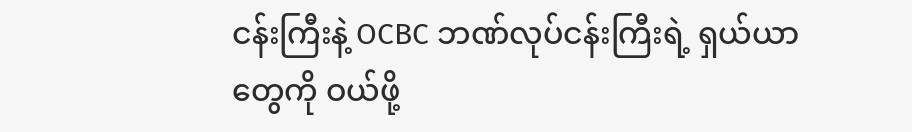ငန်းကြီးနဲ့ OCBC ဘဏ်လုပ်ငန်းကြီးရဲ့ ရှယ်ယာတွေကို ဝယ်ဖို့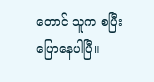တောင် သူက စပြီးပြောနေပါပြီ။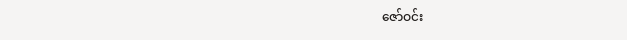ဇော်ဝင်း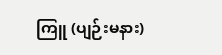ကြူ (ပျဉ်းမနား)